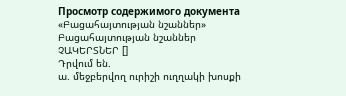Просмотр содержимого документа
«Բացահայտության նշաններ»
Բացահայտության նշաններ
ՉԱԿԵՐՏՆԵՐ []
Դրվում են.
ա. մեջբերվող ուրիշի ուղղակի խոսքի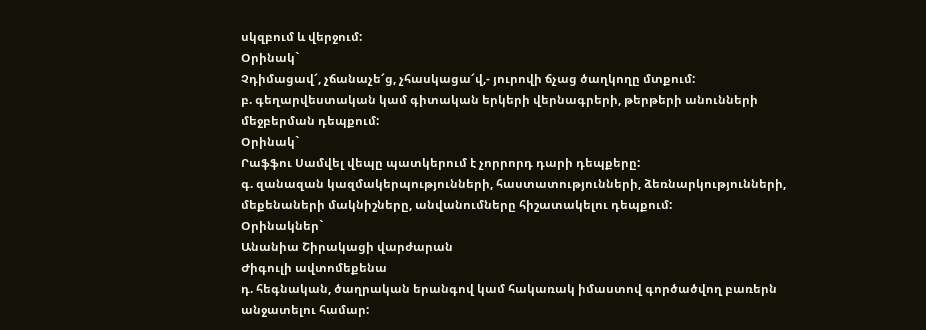սկզբում և վերջում:
Օրինակ`
Չդիմացավ՜, չճանաչե՜ց, չհասկացա՜վ,- յուրովի ճչաց ծաղկողը մտքում:
բ. գեղարվեստական կամ գիտական երկերի վերնագրերի, թերթերի անունների մեջբերման դեպքում:
Օրինակ`
Րաֆֆու Սամվել վեպը պատկերում է չորրորդ դարի դեպքերը:
գ. զանազան կազմակերպությունների, հաստատությունների, ձեռնարկությունների, մեքենաների մակնիշները, անվանումները հիշատակելու դեպքում:
Օրինակներ`
Անանիա Շիրակացի վարժարան
Ժիգուլի ավտոմեքենա
դ. հեգնական, ծաղրական երանգով կամ հակառակ իմաստով գործածվող բառերն անջատելու համար: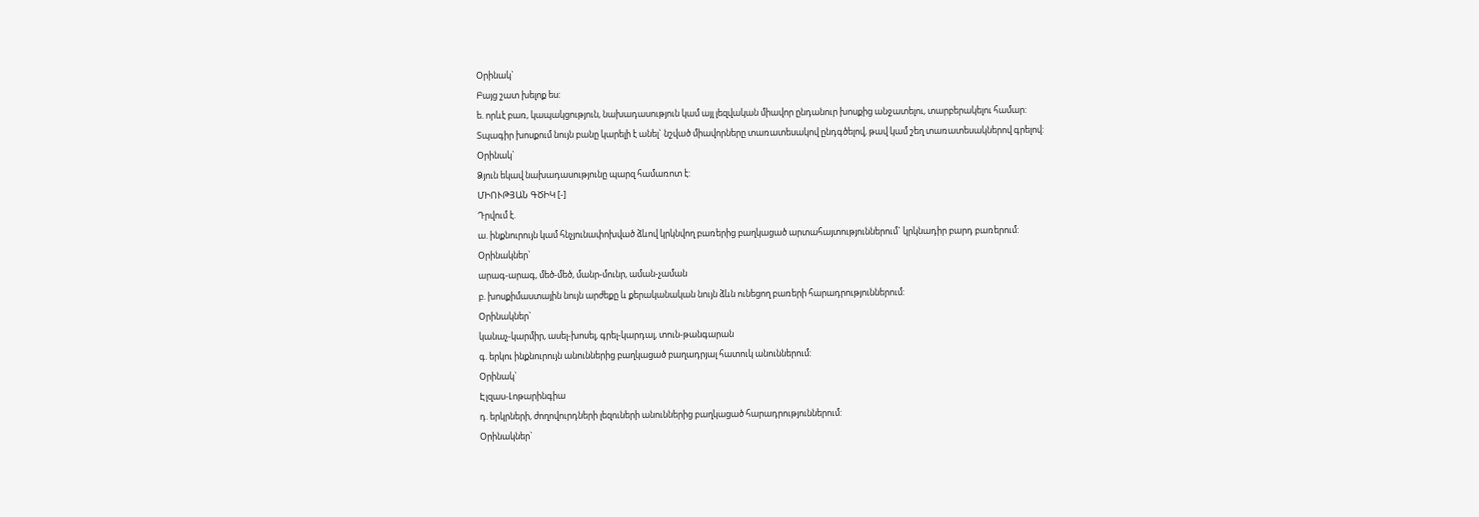Օրինակ`
Բայց շատ խելոք ես:
ե. որևէ բառ, կապակցություն, նախադասություն կամ այլ լեզվական միավոր ընդանուր խոսքից անջատելու, տարբերակելու համար:
Տպագիր խոսքում նույն բանը կարելի է անել` նշված միավորները տառատեսակով ընդգծելով, թավ կամ շեղ տառատեսակներով գրելով:
Օրինակ`
Ձյուն եկավ նախադասությունը պարզ համառոտ է:
ՄԻՈՒԹՅԱՆ ԳԾԻԿ [-]
Դրվում է.
ա. ինքնուրույն կամ հնչյունափոխված ձևով կրկնվող բառերից բաղկացած արտահայտություններում` կրկնադիր բարդ բառերում:
Օրինակներ`
արագ-արագ, մեծ-մեծ, մանր-մունր, աման-չաման
բ. խոսքիմաստային նույն արժեքը և քերականական նույն ձևն ունեցող բառերի հարադրություններում:
Օրինակներ`
կանաչ-կարմիր, ասել-խոսել, գրել-կարդալ, տուն-թանգարան
գ. երկու ինքնուրույն անուններից բաղկացած բաղադրյալ հատուկ անուններում:
Օրինակ`
Էլզաս-Լոթարինգիա
դ. երկրների, ժողովուրդների լեզուների անուններից բաղկացած հարադրություններում:
Օրինակներ`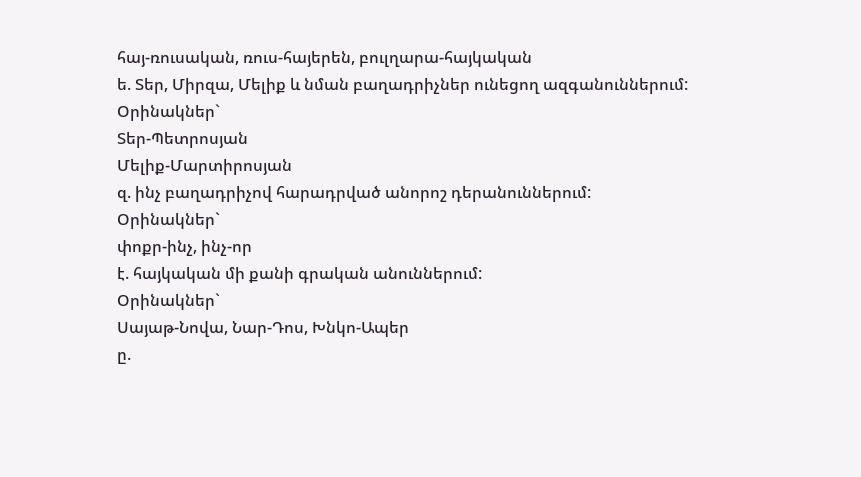հայ-ռուսական, ռուս-հայերեն, բուլղարա-հայկական
ե. Տեր, Միրզա, Մելիք և նման բաղադրիչներ ունեցող ազգանուններում:
Օրինակներ`
Տեր-Պետրոսյան
Մելիք-Մարտիրոսյան
զ. ինչ բաղադրիչով հարադրված անորոշ դերանուններում:
Օրինակներ`
փոքր-ինչ, ինչ-որ
է. հայկական մի քանի գրական անուններում:
Օրինակներ`
Սայաթ-Նովա, Նար-Դոս, Խնկո-Ապեր
ը.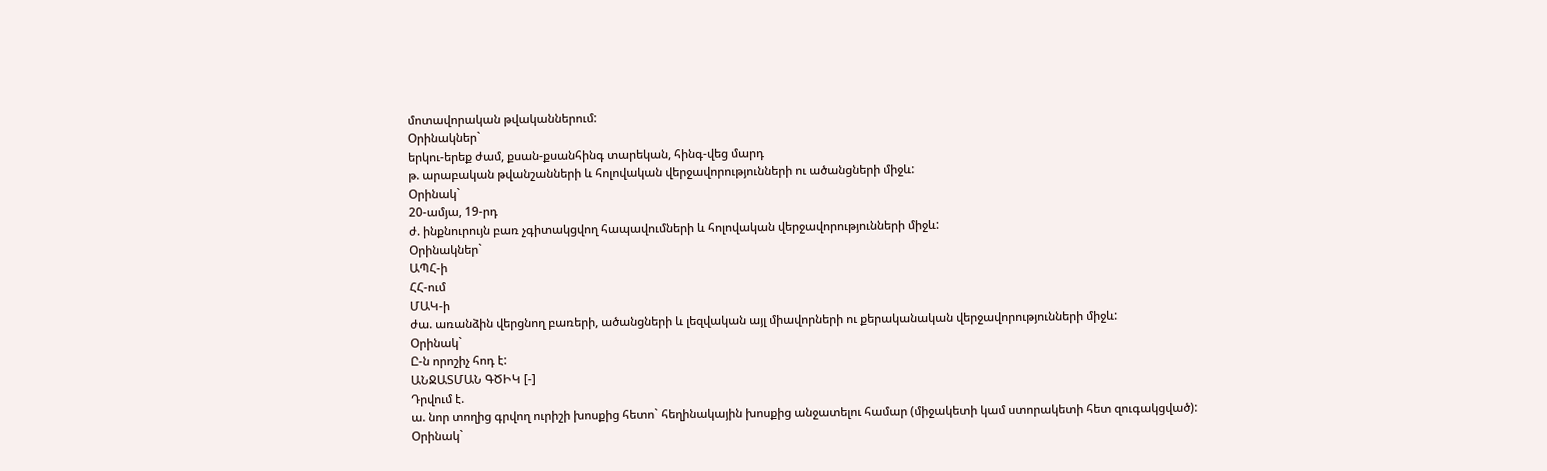մոտավորական թվականներում:
Օրինակներ`
երկու-երեք ժամ, քսան-քսանհինգ տարեկան, հինգ-վեց մարդ
թ. արաբական թվանշանների և հոլովական վերջավորությունների ու ածանցների միջև:
Օրինակ`
20-ամյա, 19-րդ
ժ. ինքնուրույն բառ չգիտակցվող հապավումների և հոլովական վերջավորությունների միջև:
Օրինակներ`
ԱՊՀ-ի
ՀՀ-ում
ՄԱԿ-ի
ժա. առանձին վերցնող բառերի, ածանցների և լեզվական այլ միավորների ու քերականական վերջավորությունների միջև:
Օրինակ`
Ը-ն որոշիչ հոդ է:
ԱՆՋԱՏՄԱՆ ԳԾԻԿ [-]
Դրվում է.
ա. նոր տողից գրվող ուրիշի խոսքից հետո` հեղինակային խոսքից անջատելու համար (միջակետի կամ ստորակետի հետ զուգակցված):
Օրինակ`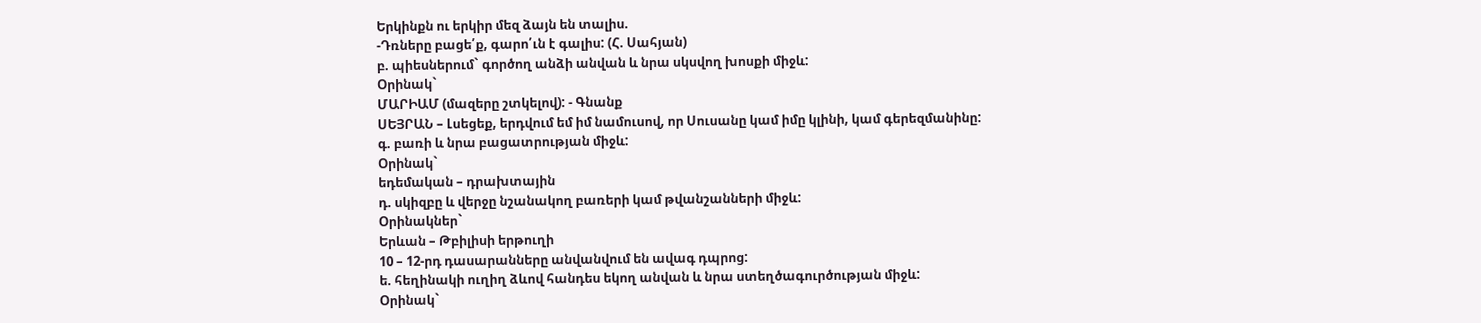Երկինքն ու երկիր մեզ ձայն են տալիս.
-Դռները բացե՛ք, գարո՛ւն է գալիս: (Հ. Սահյան)
բ. պիեսներում` գործող անձի անվան և նրա սկսվող խոսքի միջև:
Օրինակ`
ՄԱՐԻԱՄ (մազերը շտկելով): - Գնանք
ՍԵՅՐԱՆ – Լսեցեք, երդվում եմ իմ նամուսով, որ Սուսանը կամ իմը կլինի, կամ գերեզմանինը:
գ. բառի և նրա բացատրության միջև:
Օրինակ`
եդեմական – դրախտային
դ. սկիզբը և վերջը նշանակող բառերի կամ թվանշանների միջև:
Օրինակներ`
Երևան – Թբիլիսի երթուղի
10 – 12-րդ դասարանները անվանվում են ավագ դպրոց:
ե. հեղինակի ուղիղ ձևով հանդես եկող անվան և նրա ստեղծագուրծության միջև:
Օրինակ`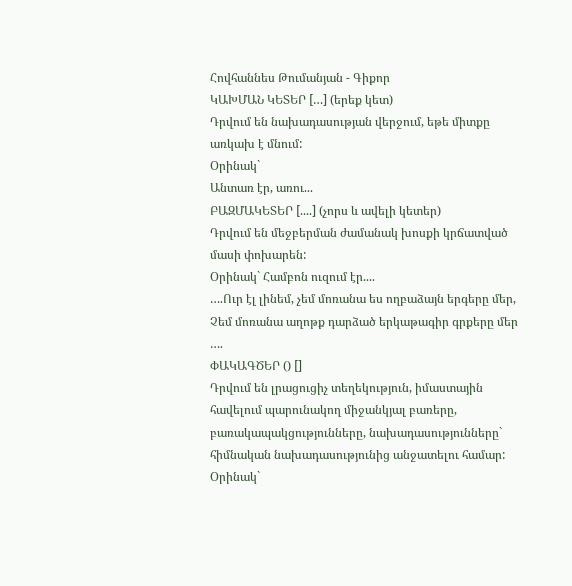Հովհաննես Թումանյան - Գիքոր
ԿԱԽՄԱՆ ԿԵՏԵՐ […] (երեք կետ)
Դրվում են նախադասության վերջում, եթե միտքը առկախ է մնում:
Օրինակ`
Անտառ էր, առու...
ԲԱԶՄԱԿԵՏԵՐ [....] (չորս և ավելի կետեր)
Դրվում են մեջբերման ժամանակ խոսքի կրճատված մասի փոխարեն:
Օրինակ` Համբոն ուզում էր....
….Ուր էլ լինեմ, չեմ մոռանա ես ողբաձայն երգերը մեր,
Չեմ մոռանա աղոթք դարձած երկաթագիր գրքերը մեր ….
ՓԱԿԱԳԾԵՐ () []
Դրվում են լրացուցիչ տեղեկություն, իմաստային հավելում պարունակող միջանկյալ բառերը, բառակապակցությունները, նախադասությունները` հիմնական նախադասությունից անջատելու համար:
Օրինակ`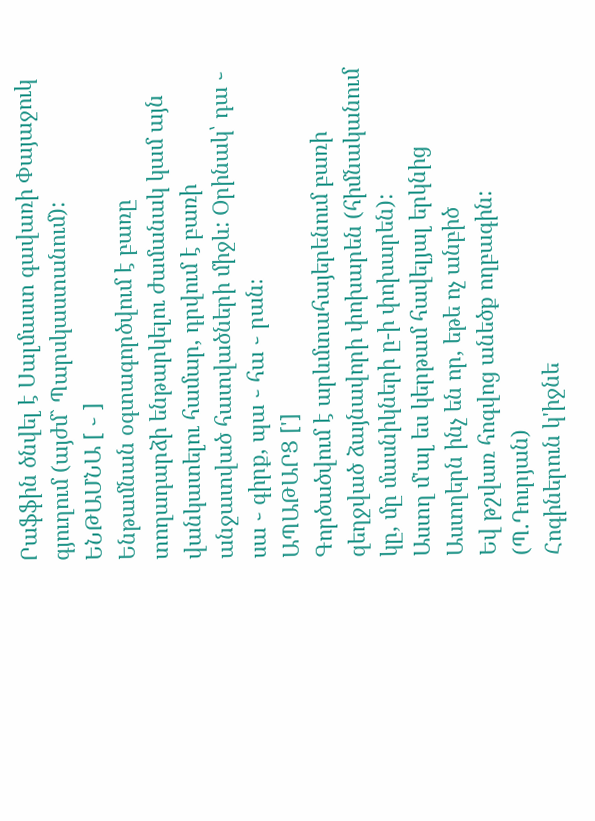Րաֆֆին ծնվել է Սալմաստ գավառի Փայաջուկ գյուղում (այժմ` Պարսկաստանում):
ԵՆԹԱՄՆԱ [ ֊ ]
Ենթամնան օգտագործվում է բառը տողադարձի ենթարկելու ժամանակ կամ այն վանկատելու համար, դրվում է բառի անջատված հատվածների միջև: Օրինակ՝ դա ֊ սա ֊ գիրք, պա ֊ հա ֊ րան։
ԱՊԱԹԱՐՑ [']
Գործածվում է արևմտահայերենում բառի զեղջված ձայնավորի փոխարեն (հիմնականում կը, մը մասնիկների ը-ի փոխարեն):
Աստղ մ'ալ ես կերթամ հավելյալ երկնից
Աստղերն ինչ են որ, եթե ոչ անբիծ
Եվ թշվառ հոգվոց անեծք ողբագին:
(Պ.Դուրյան)
Հոգիներուն կ'իջնե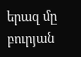երազ մը բուրյան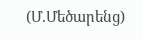(Մ.Մեծարենց)